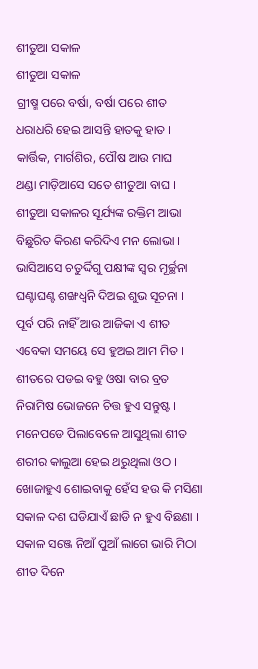ଶୀତୁଆ ସକାଳ
ଶୀତୁଆ ସକାଳ
ଗ୍ରୀଷ୍ମ ପରେ ବର୍ଷା, ବର୍ଷା ପରେ ଶୀତ
ଧରାଧରି ହେଇ ଆସନ୍ତି ହାତକୁ ହାତ ।
କାର୍ତ୍ତିକ, ମାର୍ଗଶିର, ପୌଷ ଆଉ ମାଘ
ଥଣ୍ଡା ମାଡ଼ିଆସେ ସତେ ଶୀତୁଆ ବାଘ ।
ଶୀତୁଆ ସକାଳର ସୂର୍ଯ୍ୟଙ୍କ ରକ୍ତିମ ଆଭା
ବିଛୁରିତ କିରଣ କରିଦିଏ ମନ ଲୋଭା ।
ଭାସିଆସେ ଚତୁର୍ଦ୍ଦିଗୁ ପକ୍ଷୀଙ୍କ ସ୍ୱର ମୂର୍ଚ୍ଛନା
ଘଣ୍ଟାଘଣ୍ଟ ଶଙ୍ଖଧ୍ୱନି ଦିଅଇ ଶୁଭ ସୂଚନା ।
ପୂର୍ବ ପରି ନାହିଁ ଆଉ ଆଜିକା ଏ ଶୀତ
ଏବେକା ସମୟେ ସେ ହୁଅଇ ଆମ ମିତ ।
ଶୀତରେ ପଡଇ ବହୁ ଓଷା ବାର ବ୍ରତ
ନିରାମିଷ ଭୋଜନେ ଚିତ୍ତ ହୁଏ ସନ୍ତୁଷ୍ଟ ।
ମନେପଡେ ପିଲାବେଳେ ଆସୁଥିଲା ଶୀତ
ଶରୀର କାଲୁଆ ହେଇ ଥରୁଥିଲା ଓଠ ।
ଖୋଜାହୁଏ ଶୋଇବାକୁ ହେଁସ ହଉ କି ମସିଣା
ସକାଳ ଦଶ ଘଡିଯାଏଁ ଛାଡି ନ ହୁଏ ବିଛଣା ।
ସକାଳ ସଞ୍ଜେ ନିଆଁ ପୁଆଁ ଲାଗେ ଭାରି ମିଠା
ଶୀତ ଦିନେ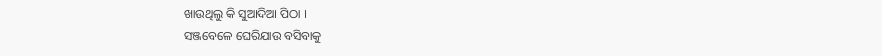ଖାଉଥିଲୁ କି ସୁଆଦିଆ ପିଠା ।
ସଞ୍ଜବେଳେ ଘେରିଯାଉ ବସିବାକୁ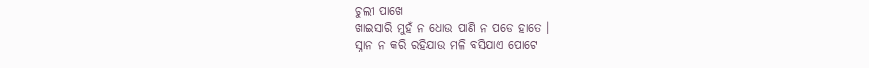ଚୁଲୀ ପାଖେ
ଖାଇସାରି ମୁହଁ ନ ଧୋଉ ପାଣି ନ ପଡେ ହାତେ ।
ସ୍ନାନ ନ କରି ରହିଯାଉ ମଳି ବସିଯାଏ ପୋଟେ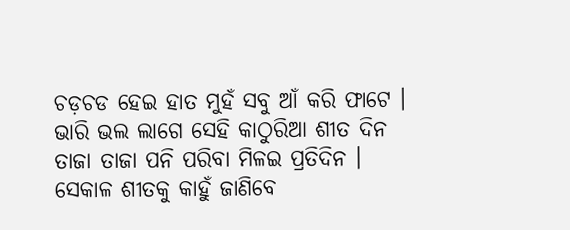ଚଡ଼ଚଡ ହେଇ ହାତ ମୁହଁ ସବୁ ଆଁ କରି ଫାଟେ ।
ଭାରି ଭଲ ଲାଗେ ସେହି କାଠୁରିଆ ଶୀତ ଦିନ
ତାଜା ତାଜା ପନି ପରିବା ମିଳଇ ପ୍ରତିଦିନ ।
ସେକାଳ ଶୀତକୁ କାହୁଁ ଜାଣିବେ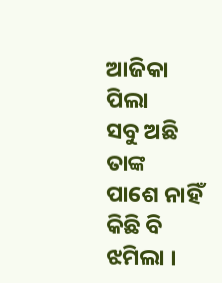ଆଜିକା ପିଲା
ସବୁ ଅଛି ତାଙ୍କ ପାଶେ ନାହିଁ କିଛି ବି ଝମିଲା ।